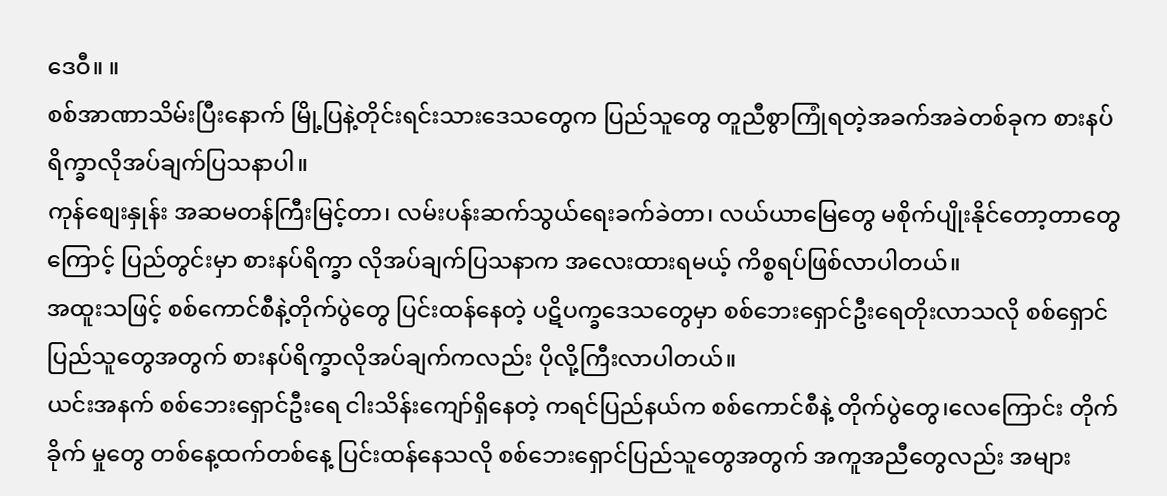ဒေဝီ။ ။
စစ်အာဏာသိမ်းပြီးနောက် မြို့ပြနဲ့တိုင်းရင်းသားဒေသတွေက ပြည်သူတွေ တူညီစွာကြုံရတဲ့အခက်အခဲတစ်ခုက စားနပ် ရိက္ခာလိုအပ်ချက်ပြသနာပါ။
ကုန်စျေးနှုန်း အဆမတန်ကြီးမြင့်တာ၊ လမ်းပန်းဆက်သွယ်ရေးခက်ခဲတာ၊ လယ်ယာမြေတွေ မစိုက်ပျိုးနိုင်တော့တာတွေ ကြောင့် ပြည်တွင်းမှာ စားနပ်ရိက္ခာ လိုအပ်ချက်ပြသနာက အလေးထားရမယ့် ကိစ္စရပ်ဖြစ်လာပါတယ်။
အထူးသဖြင့် စစ်ကောင်စီနဲ့တိုက်ပွဲတွေ ပြင်းထန်နေတဲ့ ပဋိပက္ခဒေသတွေမှာ စစ်ဘေးရှောင်ဦးရေတိုးလာသလို စစ်ရှောင် ပြည်သူတွေအတွက် စားနပ်ရိက္ခာလိုအပ်ချက်ကလည်း ပိုလို့ကြီးလာပါတယ်။
ယင်းအနက် စစ်ဘေးရှောင်ဦးရေ ငါးသိန်းကျော်ရှိနေတဲ့ ကရင်ပြည်နယ်က စစ်ကောင်စီနဲ့ တိုက်ပွဲတွေ၊လေကြောင်း တိုက်ခိုက် မှုတွေ တစ်နေ့ထက်တစ်နေ့ ပြင်းထန်နေသလို စစ်ဘေးရှောင်ပြည်သူတွေအတွက် အကူအညီတွေလည်း အများ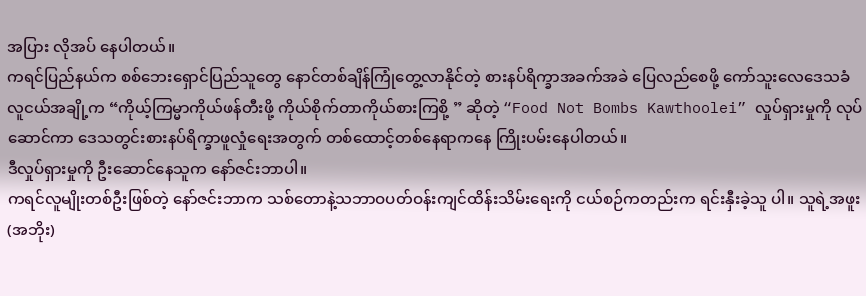အပြား လိုအပ် နေပါတယ်။
ကရင်ပြည်နယ်က စစ်ဘေးရှောင်ပြည်သူတွေ နောင်တစ်ချိန်ကြုံတွေ့လာနိုင်တဲ့ စားနပ်ရိက္ခာအခက်အခဲ ပြေလည်စေဖို့ ကော်သူးလေဒေသခံ လူငယ်အချို့က “ကိုယ့်ကြမ္မာကိုယ်ဖန်တီးဖို့ ကိုယ်စိုက်တာကိုယ်စားကြစို့ ” ဆိုတဲ့ “Food Not Bombs Kawthoolei” လှုပ်ရှားမှုကို လုပ်ဆောင်ကာ ဒေသတွင်းစားနပ်ရိက္ခာဖူလှုံရေးအတွက် တစ်ထောင့်တစ်နေရာကနေ ကြိုးပမ်းနေပါတယ်။
ဒီလှုပ်ရှားမှုကို ဦးဆောင်နေသူက နော်ဇင်းဘာပါ။
ကရင်လူမျိုးတစ်ဦးဖြစ်တဲ့ နော်ဇင်းဘာက သစ်တောနဲ့သဘာဝပတ်ဝန်းကျင်ထိန်းသိမ်းရေးကို ငယ်စဉ်ကတည်းက ရင်းနှီးခဲ့သူ ပါ။ သူရဲ့အဖူး(အဘိုး)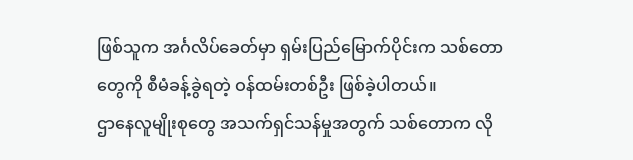ဖြစ်သူက အင်္ဂလိပ်ခေတ်မှာ ရှမ်းပြည်မြောက်ပိုင်းက သစ်တောတွေကို စီမံခန့်ခွဲရတဲ့ ဝန်ထမ်းတစ်ဦး ဖြစ်ခဲ့ပါတယ်။
ဌာနေလူမျိုးစုတွေ အသက်ရှင်သန်မှုအတွက် သစ်တောက လို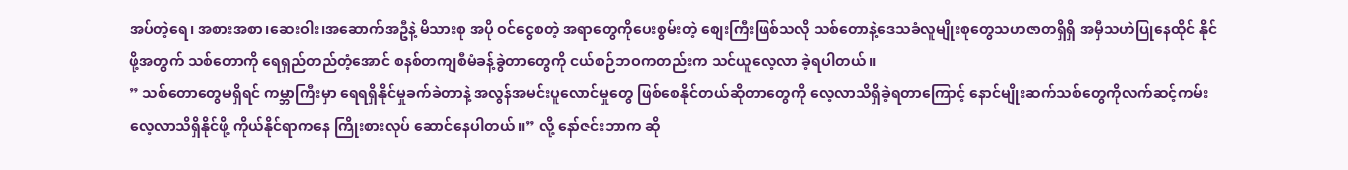အပ်တဲ့ရေ၊ အစားအစာ၊ဆေးဝါး၊အဆောက်အဦနဲ့ မိသားစု အပို ဝင်ငွေစတဲ့ အရာတွေကိုပေးစွမ်းတဲ့ စျေးကြီးဖြစ်သလို သစ်တောနဲ့ဒေသခံလူမျိုးစုတွေသဟဇာတရှိရှိ အမှီသဟဲပြုနေထိုင် နိုင်ဖို့အတွက် သစ်တောကို ရေရှည်တည်တံ့အောင် စနစ်တကျစီမံခန့်ခွဲတာတွေကို ငယ်စဉ်ဘဝကတည်းက သင်ယူလေ့လာ ခဲ့ရပါတယ်။
” သစ်တောတွေမရှိရင် ကမ္ဘာကြီးမှာ ရေရရှိနိုင်မှုခက်ခဲတာနဲ့ အလွန်အမင်းပူလောင်မှုတွေ ဖြစ်စေနိုင်တယ်ဆိုတာတွေကို လေ့လာသိရှိခဲ့ရတာကြောင့် နောင်မျိုးဆက်သစ်တွေကိုလက်ဆင့်ကမ်း လေ့လာသိရှိနိုင်ဖို့ ကိုယ်နိုင်ရာကနေ ကြိုးစားလုပ် ဆောင်နေပါတယ်။” လို့ နော်ဇင်းဘာက ဆို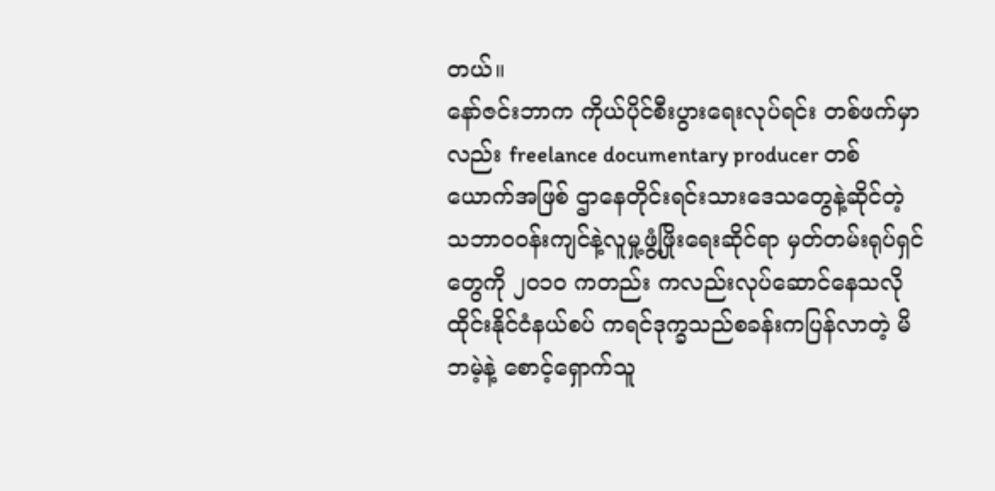တယ်။
နော်ဇင်းဘာက ကိုယ်ပိုင်စီးပွားရေးလုပ်ရင်း တစ်ဖက်မှာလည်း freelance documentary producer တစ်ယောက်အဖြစ် ဌာနေတိုင်းရင်းသားဒေသတွေနဲ့ဆိုင်တဲ့ သဘာဝဝန်းကျင်နဲ့လူမှု့ဖွံ့ဖြိုးရေးဆိုင်ရာ မှတ်တမ်းရုပ်ရှင်တွေကို ၂၀၁၀ ကတည်း ကလည်းလုပ်ဆောင်နေသလို ထိုင်းနိုင်ငံနယ်စပ် ကရင်ဒုက္ခသည်စခန်းကပြန်လာတဲ့ မိဘမဲ့နဲ့ စောင့်ရှောက်သူ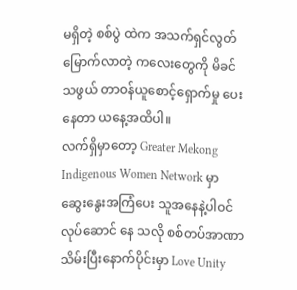မရှိတဲ့ စစ်ပွဲ ထဲက အသက်ရှင်လွတ်မြောက်လာတဲ့ ကလေးတွေကို မိခင်သဖွယ် တာဝန်ယူစောင့်ရှောက်မှု ပေးနေတာ ယနေ့အထိပါ။
လက်ရှိမှာတော့ Greater Mekong Indigenous Women Network မှာ ဆွေးနွေးအကြံပေး သူအနေနဲ့ပါဝင် လုပ်ဆောင် နေ သလို စစ်တပ်အာဏာသိမ်းပြီးနောက်ပိုင်းမှာ Love Unity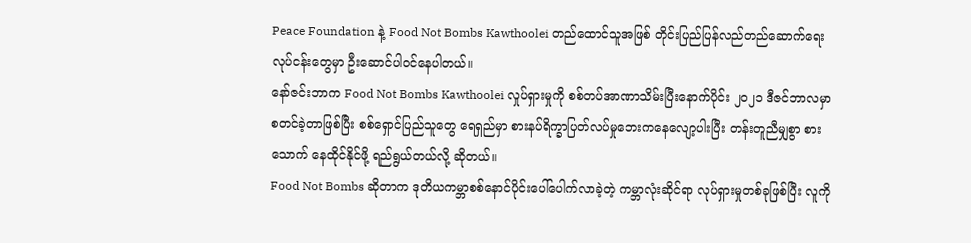Peace Foundation နဲ့ Food Not Bombs Kawthoolei တည်ထောင်သူအဖြစ် တိုင်းပြည်ပြန်လည်တည်ဆောက်ရေးလုပ်ငန်းတွေမှာ ဦးဆောင်ပါဝင်နေပါတယ်။
နော်ဇင်းဘာက Food Not Bombs Kawthoolei လှုပ်ရှားမှုကို စစ်တပ်အာဏာသိမ်းပြီးနောက်ပိုင်း ၂၀၂၁ ဒီဇင်ဘာလမှာ စတင်ခဲ့တာဖြစ်ပြီး စစ်ရှောင်ပြည်သူတွေ ရေရှည်မှာ စားနပ်ရိက္ခာပြတ်လပ်မှုဘေးကနေလျော့ပါးပြီး တန်းတူညီမျှစွာ စားသောက် နေထိုင်နိုင်ဖို့ ရည်ရွယ်တယ်လို့ ဆိုတယ်။
Food Not Bombs ဆိုတာက ဒုတိယကမ္ဘာစစ်နောင်ပိုင်းပေါ်ပေါက်လာခဲ့တဲ့ ကမ္ဘာလုံးဆိုင်ရာ လုပ်ရှားမှုတစ်ခုဖြစ်ပြီး လူကို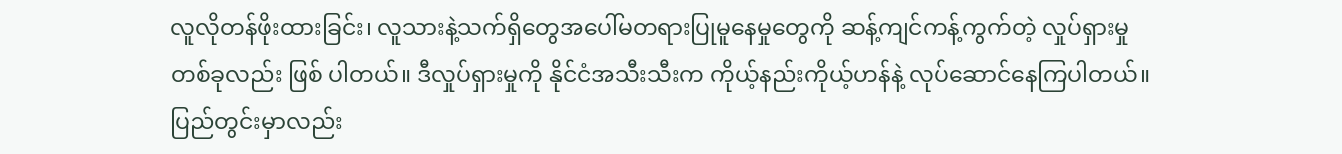လူလိုတန်ဖိုးထားခြင်း၊ လူသားနဲ့သက်ရှိတွေအပေါ်မတရားပြုမူနေမှုတွေကို ဆန့်ကျင်ကန့်ကွက်တဲ့ လှုပ်ရှားမှုတစ်ခုလည်း ဖြစ် ပါတယ်။ ဒီလှုပ်ရှားမှုကို နိုင်ငံအသီးသီးက ကိုယ့်နည်းကိုယ့်ဟန်နဲ့ လုပ်ဆောင်နေကြပါတယ်။
ပြည်တွင်းမှာလည်း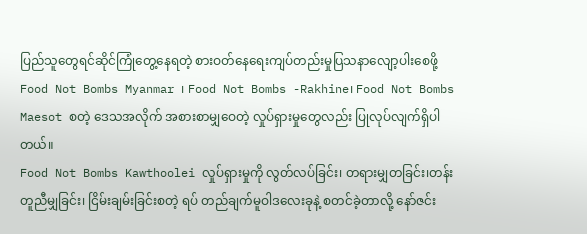ပြည်သူတွေရင်ဆိုင်ကြုံတွေ့နေရတဲ့ စားဝတ်နေရေးကျပ်တည်းမှုပြသနာလျော့ပါးစေဖို့ Food Not Bombs Myanmar ၊ Food Not Bombs -Rakhine၊ Food Not Bombs Maesot စတဲ့ ဒေသအလိုက် အစားစာမျှဝေတဲ့ လှုပ်ရှားမှုတွေလည်း ပြုလုပ်လျက်ရှိပါတယ်။
Food Not Bombs Kawthoolei လှုပ်ရှားမှုကို လွတ်လပ်ခြင်း၊ တရားမျှတခြင်း၊တန်းတူညီမျှခြင်း၊ ငြိမ်းချမ်းခြင်းစတဲ့ ရပ် တည်ချက်မူဝါဒလေးခုနဲ့ စတင်ခဲ့တာလို့ နော်ဇင်း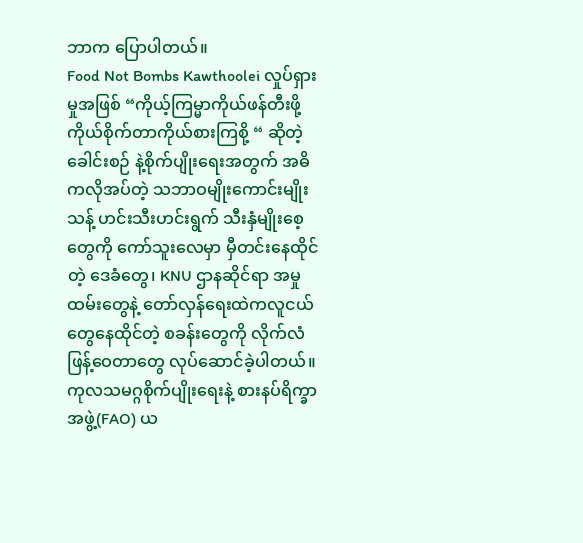ဘာက ပြောပါတယ်။
Food Not Bombs Kawthoolei လှုပ်ရှားမှုအဖြစ် “ကိုယ့်ကြမ္မာကိုယ်ဖန်တီးဖို့ ကိုယ်စိုက်တာကိုယ်စားကြစို့ “ ဆိုတဲ့ ခေါင်းစဉ် နဲ့စိုက်ပျိုးရေးအတွက် အဓိကလိုအပ်တဲ့ သဘာဝမျိုးကောင်းမျိုးသန့် ဟင်းသီးဟင်းရွက် သီးနှံမျိုးစေ့တွေကို ကော်သူးလေမှာ မှီတင်းနေထိုင်တဲ့ ဒေခံတွေ၊ KNU ဌာနဆိုင်ရာ အမှုထမ်းတွေနဲ့ တော်လှန်ရေးထဲကလူငယ်တွေနေထိုင်တဲ့ စခန်းတွေကို လိုက်လံ ဖြန့်ဝေတာတွေ လုပ်ဆောင်ခဲ့ပါတယ်။
ကုလသမဂ္ဂစိုက်ပျိုးရေးနဲ့ စားနပ်ရိက္ခာအဖွဲ့(FAO) ယ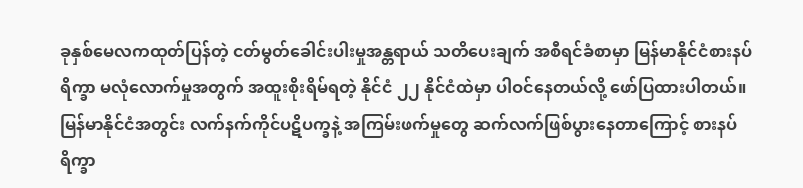ခုနှစ်မေလကထုတ်ပြန်တဲ့ ငတ်မွတ်ခေါင်းပါးမှုအန္တရာယ် သတိပေးချက် အစီရင်ခံစာမှာ မြန်မာနိုင်ငံစားနပ်ရိက္ခာ မလုံလောက်မှုအတွက် အထူးစိုးရိမ်ရတဲ့ နိုင်ငံ ၂၂ နိုင်ငံထဲမှာ ပါဝင်နေတယ်လို့ ဖော်ပြထားပါတယ်။
မြန်မာနိုင်ငံအတွင်း လက်နက်ကိုင်ပဋိပက္ခနဲ့ အကြမ်းဖက်မှုတွေ ဆက်လက်ဖြစ်ပွားနေတာကြောင့် စားနပ်ရိက္ခာ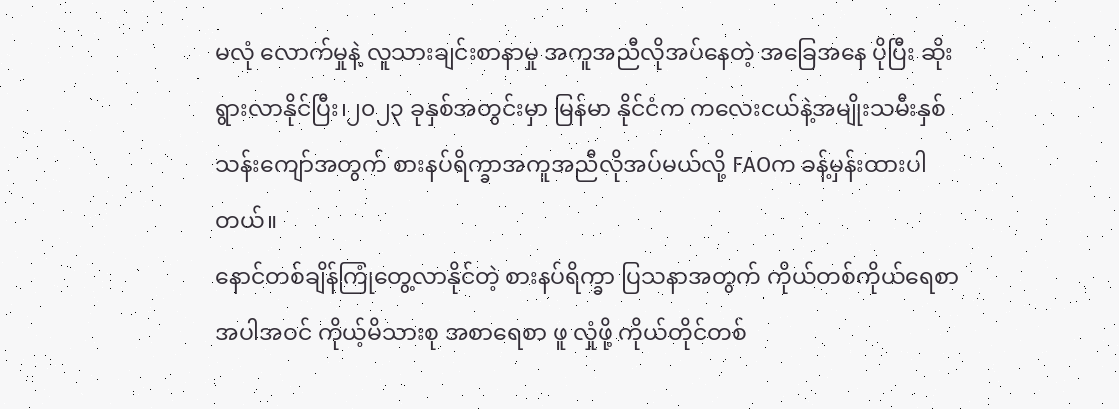မလုံ လောက်မှုနဲ့ လူသားချင်းစာနာမှု အကူအညီလိုအပ်နေတဲ့ အခြေအနေ ပိုပြီး ဆိုးရွားလာနိုင်ပြီး၊၂၀၂၃ ခုနှစ်အတွင်းမှာ မြန်မာ နိုင်ငံက ကလေးငယ်နဲ့အမျိုးသမီးနှစ်သန်းကျော်အတွက် စားနပ်ရိက္ခာအကူအညီလိုအပ်မယ်လို့ FAOက ခန့်မှန်းထားပါတယ်။
နောင်တစ်ချိန်ကြုံတွေ့လာနိုင်တဲ့ စားနပ်ရိက္ခာ ပြသနာအတွက် ကိုယ်တစ်ကိုယ်ရေစာအပါအဝင် ကိုယ့်မိသားစု အစာရေစာ ဖူ လှုံဖို့ ကိုယ်တိုင်တစ်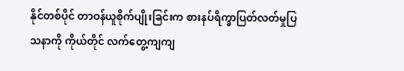နိုင်တစ်ပိုင် တာဝန်ယူစိုက်ပျိုးခြင်းက စားနပ်ရိက္ခာပြတ်လတ်မှုပြသနာကို ကိုယ်တိုင် လက်တွေ့ကျကျ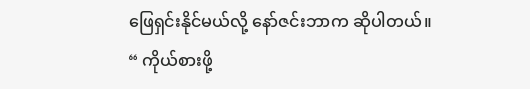ဖြေရှင်းနိုင်မယ်လို့ နော်ဇင်းဘာက ဆိုပါတယ်။
“ ကိုယ်စားဖို့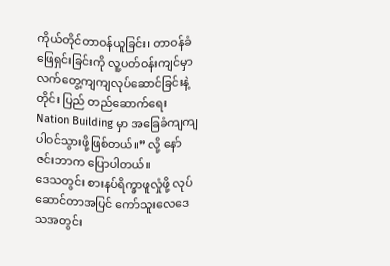ကိုယ်တိုင်တာဝန်ယူခြင်း၊ တာဝန်ခံဖြေရှင်းခြင်းကို လူ့ပတ်ဝန်းကျင်မှာ လက်တွေ့ကျကျလုပ်ဆောင်ခြင်းနဲ့ တိုင်း ပြည် တည်ဆောက်ရေး Nation Building မှာ အခြေခံကျကျပါဝင်သွားဖို့ဖြစ်တယ်။” လို့ နော်ဇင်းဘာက ပြောပါတယ်။
ဒေသတွင်း စားနပ်ရိက္ခာဖူလှုံဖို့ လုပ်ဆောင်တာအပြင် ကော်သူးလေဒေသအတွင်း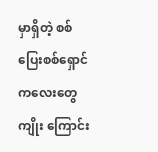မှာရှိတဲ့ စစ်ပြေးစစ်ရှောင်ကလေးတွေ ကျိုး ကြောင်း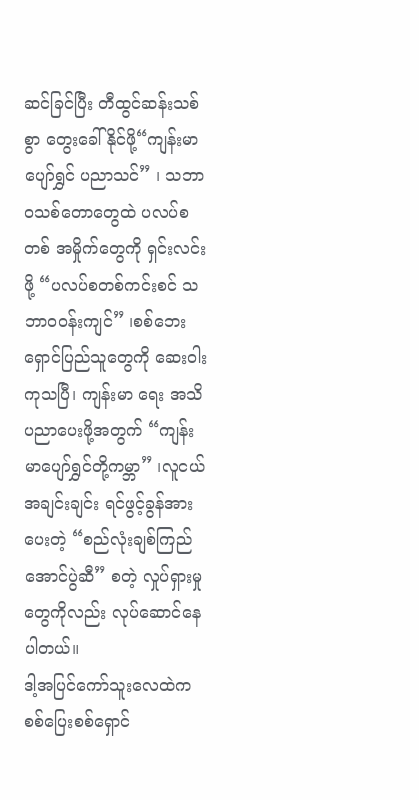ဆင်ခြင်ပြီး တီထွင်ဆန်းသစ်စွာ တွေးခေါ်နိုင်ဖို့“ကျန်းမာပျော်ရွှင် ပညာသင်” ၊ သဘာဝသစ်တောတွေထဲ ပလပ်စတစ် အမှိုက်တွေကို ရှင်းလင်းဖို့ “ပလပ်စတစ်ကင်းစင် သဘာဝဝန်းကျင်” ၊စစ်ဘေးရှောင်ပြည်သူတွေကို ဆေးဝါးကုသပြီ၊ ကျန်းမာ ရေး အသိပညာပေးဖို့အတွက် “ကျန်းမာပျော်ရွှင်တို့ကမ္ဘာ” ၊လူငယ်အချင်းချင်း ရင်ဖွင့်ခွန်အားပေးတဲ့ “စည်လုံးချစ်ကြည် အောင်ပွဲဆီ” စတဲ့ လှုပ်ရှားမှုတွေကိုလည်း လုပ်ဆောင်နေပါတယ်။
ဒါ့အပြင်ကော်သူးလေထဲက စစ်ပြေးစစ်ရှောင်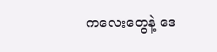ကလေးတွေနဲ့ ဒေ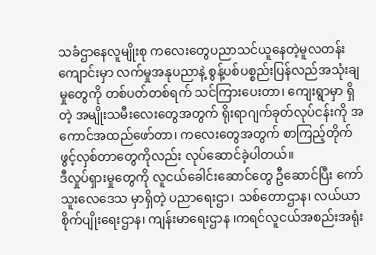သခံဌာနေလူမျိုးစု ကလေးတွေပညာသင်ယူနေတဲ့မူလတန်း ကျောင်းမှာ လက်မှုအနုပညာနဲ့ စွန့်ပစ်ပစ္စည်းပြန်လည်အသုံးချမှုတွေကို တစ်ပတ်တစ်ရက် သင်ကြားပေးတာ၊ ကျေးရွာမှာ ရှိတဲ့ အမျိုးသမီးလေးတွေအတွက် ရိုးရာဂျက်ခုတ်လုပ်ငန်းကို အကောင်အထည်ဖော်တာ၊ ကလေးတွေအတွက် စာကြည့်တိုက် ဖွင့်လှစ်တာတွေကိုလည်း လုပ်ဆောင်ခဲ့ပါတယ်။
ဒီလှုပ်ရှားမှုတွေကို လူငယ်ခေါင်းဆောင်တွေ ဦဆောင်ပြီး ကော်သူးလေဒေသ မှာရှိတဲ့ ပညာရေးဌာ၊ သစ်တောဌာန၊ လယ်ယာ စိုက်ပျိုးရေးဌာန၊ ကျန်းမာရေးဌာန ၊ကရင်လူငယ်အစည်းအရုံး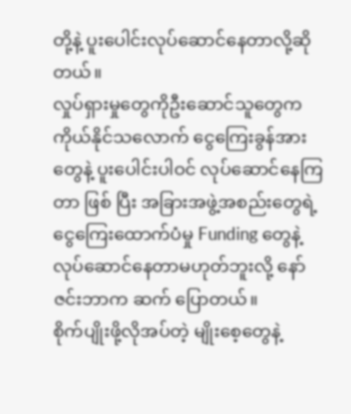တို့နဲ့ ပူးပေါင်းလုပ်ဆောင်နေတာလို့ဆိုတယ်။
လှုပ်ရှားမှုတွေကိုဦးဆောင်သူတွေက ကိုယ်နိုင်သလောက် ငွေကြေးခွန်အားတွေနဲ့ ပူးပေါင်းပါဝင် လုပ်ဆောင်နေကြတာ ဖြစ် ပြီး အခြားအဖွဲ့အစည်းတွေရဲ့ ငွေကြေးထောက်ပံမှု Funding တွေနဲ့ လုပ်ဆောင်နေတာမဟုတ်ဘူးလို့ နော်ဇင်းဘာက ဆက် ပြောတယ်။
စိုက်ပျိုးဖို့လိုအပ်တဲ့ မျိုးစေ့တွေနဲ့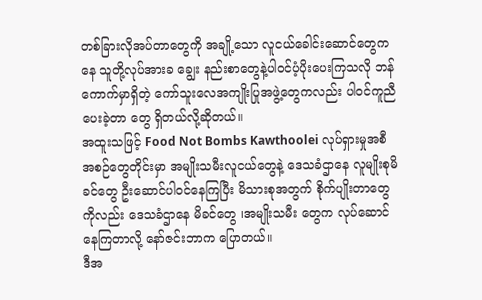တစ်ခြားလိုအပ်တာတွေကို အချို့သော လူငယ်ခေါင်းဆောင်တွေကနေ သူတို့လုပ်အားခ ချွေး နည်းစာတွေနဲ့ပါဝင်ပံ့ပိုးပေးကြသလို ဘန်ကောက်မှာရှိတဲ့ ကော်သူးလေအကျိုးပြုအဖွဲ့တွေကလည်း ပါဝင်ကူညီပေးခဲ့တာ တွေ ရှိတယ်လို့ဆိုတယ်။
အထူးသဖြင့် Food Not Bombs Kawthoolei လုပ်ရှားမှုအစီအစဉ်တွေတိုင်းမှာ အမျိုးသမီးလူငယ်တွေနဲ့ ဒေသခံဌာနေ လူမျိုးစုမိခင်တွေ ဦးဆောင်ပါဝင်နေကြပြီး မိသားစုအတွက် စိုက်ပျိုးတာတွေကိုလည်း ဒေသခံဌာနေ မိခင်တွေ ၊အမျိုးသမီး တွေက လုပ်ဆောင်နေကြတာလို့ နော်ဇင်းဘာက ပြောတယ်။
ဒီအ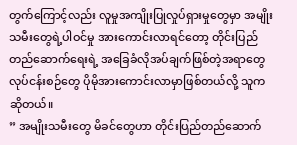တွက်ကြောင့်လည်း လူမှုအကျိုးပြုလှုပ်ရှားမှုတွေမှာ အမျိုးသမီးတွေရဲ့ပါဝင်မှု အားကောင်းလာရင်တော့ တိုင်းပြည် တည်ဆောက်ရေးရဲ့ အခြေခံလိုအပ်ချက်ဖြစ်တဲ့အရာတွေလုပ်ငန်းစဉ်တွေ ပိုမိုအားကောင်းလာမှာဖြစ်တယ်လို့ သူကဆိုတယ်။
” အမျိုးသမီးတွေ မိခင်တွေဟာ တိုင်းပြည်တည်ဆောက်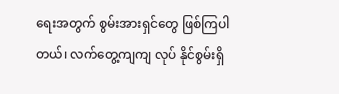ရေးအတွက် စွမ်းအားရှင်တွေ ဖြစ်ကြပါတယ်၊ လက်တွေ့ကျကျ လုပ် နိုင်စွမ်းရှိ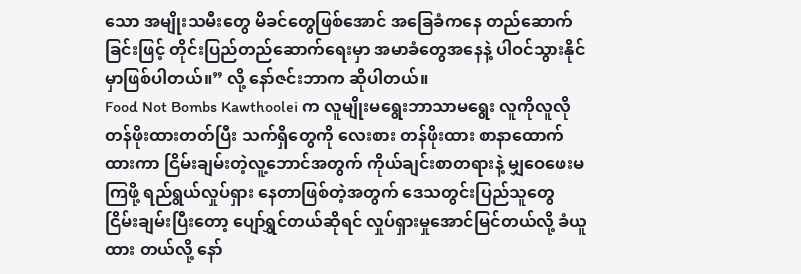သော အမျိုးသမီးတွေ မိခင်တွေဖြစ်အောင် အခြေခံကနေ တည်ဆောက်ခြင်းဖြင့် တိုင်းပြည်တည်ဆောက်ရေးမှာ အမာခံတွေအနေနဲ့ ပါဝင်သွားနိုင်မှာဖြစ်ပါတယ်။” လို့ နော်ဇင်းဘာက ဆိုပါတယ်။
Food Not Bombs Kawthoolei က လူမျိုးမရွေးဘာသာမရွေး လူကိုလူလို တန်ဖိုးထားတတ်ပြီး သက်ရှိတွေကို လေးစား တန်ဖိုးထား စာနာထောက်ထားကာ ငြိမ်းချမ်းတဲ့လူ့ဘောင်အတွက် ကိုယ်ချင်းစာတရားနဲ့ မျှဝေဖေးမကြဖို့ ရည်ရွယ်လှုပ်ရှား နေတာဖြစ်တဲ့အတွက် ဒေသတွင်းပြည်သူတွေ ငြိမ်းချမ်းပြီးတော့ ပျော်ရွှင်တယ်ဆိုရင် လှုပ်ရှားမှုအောင်မြင်တယ်လို့ ခံယူထား တယ်လို့ နော်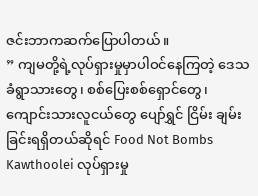ဇင်းဘာကဆက်ပြောပါတယ်။
” ကျမတို့ရဲ့လုပ်ရှားမှုမှာပါဝင်နေကြတဲ့ ဒေသခံရွာသားတွေ၊ စစ်ပြေးစစ်ရှောင်တွေ၊ ကျောင်းသားလူငယ်တွေ ပျော်ရွှင် ငြိမ်း ချမ်းခြင်းရရှိတယ်ဆိုရင် Food Not Bombs Kawthoolei လုပ်ရှားမှု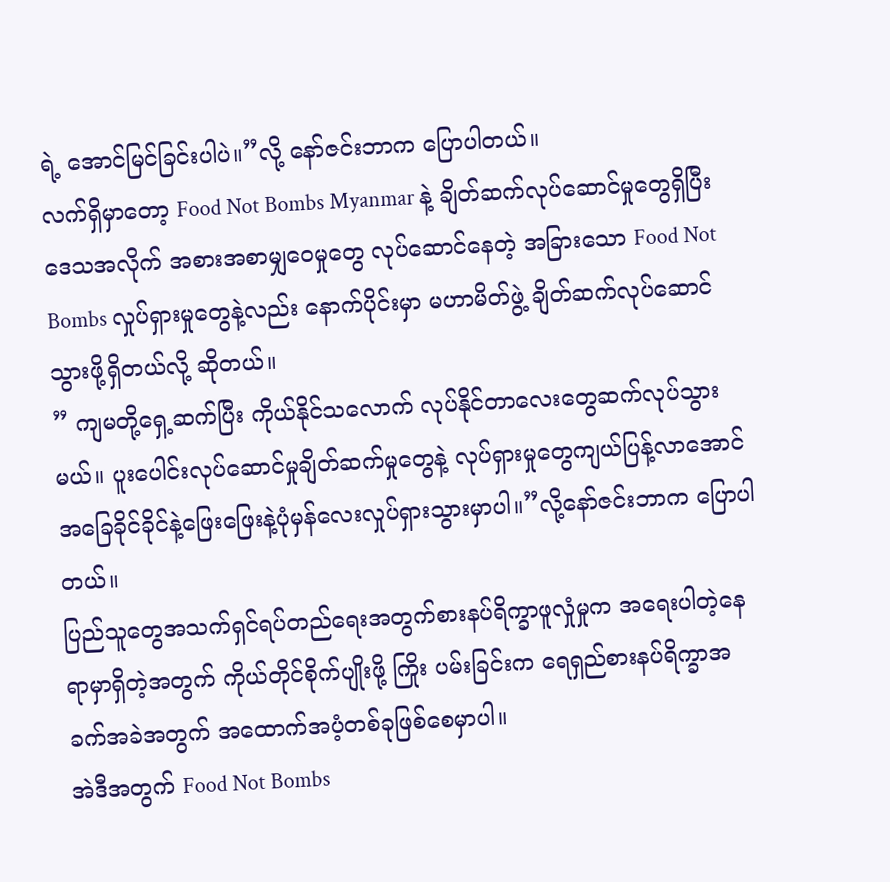ရဲ့ အောင်မြင်ခြင်းပါပဲ။”လို့ နော်ဇင်းဘာက ပြောပါတယ်။
လက်ရှိမှာတော့ Food Not Bombs Myanmar နဲ့ ချိတ်ဆက်လုပ်ဆောင်မှုတွေရှိပြီး ဒေသအလိုက် အစားအစာမျှဝေမှုတွေ လုပ်ဆောင်နေတဲ့ အခြားသော Food Not Bombs လှုပ်ရှားမှုတွေနဲ့လည်း နောက်ပိုင်းမှာ မဟာမိတ်ဖွဲ့ ချိတ်ဆက်လုပ်ဆောင် သွားဖို့ရှိတယ်လို့ ဆိုတယ်။
” ကျမတို့ရှေ့ဆက်ပြီး ကိုယ်နိုင်သလောက် လုပ်နိုင်တာလေးတွေဆက်လုပ်သွားမယ်။ ပူးပေါင်းလုပ်ဆောင်မှုချိတ်ဆက်မှုတွေနဲ့ လုပ်ရှားမှုတွေကျယ်ပြန့်လာအောင်အခြေခိုင်ခိုင်နဲ့ဖြေးဖြေးနဲ့ပုံမှန်လေးလှုပ်ရှားသွားမှာပါ။”လို့နော်ဇင်းဘာက ပြောပါတယ်။
ပြည်သူတွေအသက်ရှင်ရပ်တည်ရေးအတွက်စားနပ်ရိက္ခာဖူလှုံမှုက အရေးပါတဲ့နေရာမှာရှိတဲ့အတွက် ကိုယ်တိုင်စိုက်ပျိုးဖို့ ကြိုး ပမ်းခြင်းက ရေရှည်စားနပ်ရိက္ခာအခက်အခဲအတွက် အထောက်အပံ့တစ်ခုဖြစ်စေမှာပါ။
အဲဒီအတွက် Food Not Bombs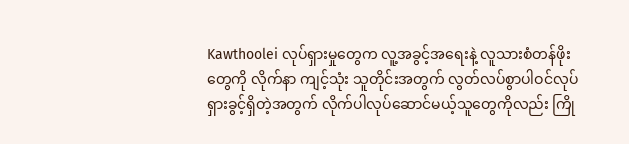Kawthoolei လုပ်ရှားမှုတွေက လူ့အခွင့်အရေးနဲ့ လူသားစံတန်ဖိုးတွေကို လိုက်နာ ကျင့်သုံး သူတိုင်းအတွက် လွတ်လပ်စွာပါဝင်လုပ်ရှားခွင့်ရှိတဲ့အတွက် လိုက်ပါလုပ်ဆောင်မယ့်သူတွေကိုလည်း ကြို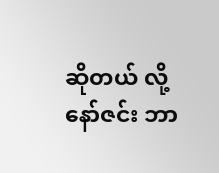ဆိုတယ် လို့နော်ဇင်း ဘာ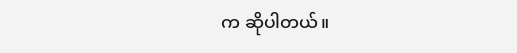က ဆိုပါတယ်။